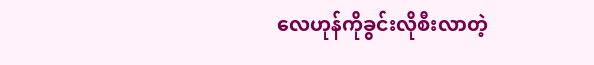လေဟုန်ကိုခွင်းလိုစီးလာတဲ့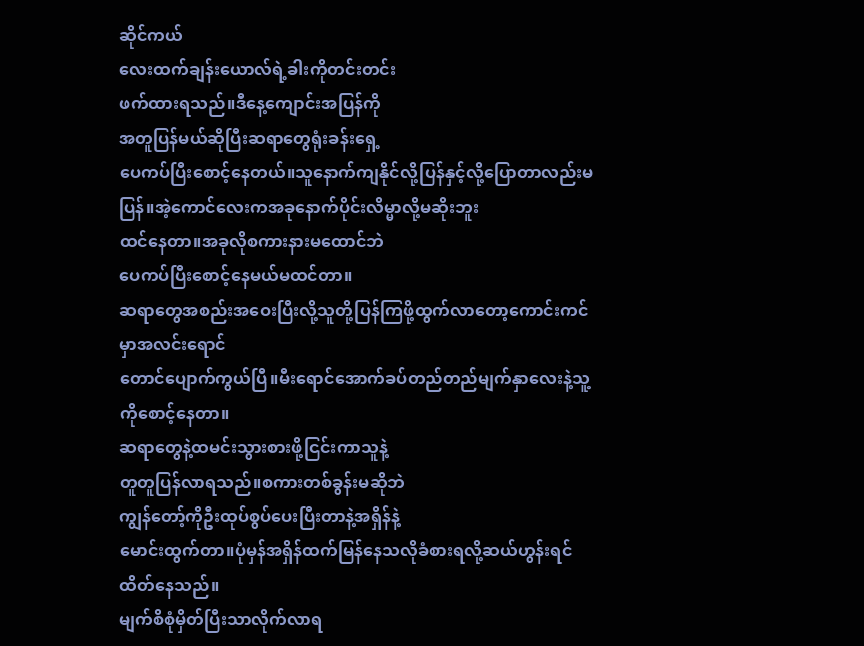ဆိုင်ကယ်
လေးထက်ချန်းယောလ်ရဲ့ခါးကိုတင်းတင်း
ဖက်ထားရသည်။ဒီနေ့ကျောင်းအပြန်ကို
အတူပြန်မယ်ဆိုပြီးဆရာတွေရုံးခန်းရှေ့
ပေကပ်ပြီးစောင့်နေတယ်။သူနောက်ကျနိုင်လို့ပြန်နှင့်လို့ပြောတာလည်းမပြန်။အဲ့ကောင်လေးကအခုနောက်ပိုင်းလိမ္မာလို့မဆိုးဘူး
ထင်နေတာ။အခုလိုစကားနားမထောင်ဘဲ
ပေကပ်ပြီးစောင့်နေမယ်မထင်တာ။
ဆရာတွေအစည်းအဝေးပြီးလို့သူတို့ပြန်ကြဖို့ထွက်လာတော့ကောင်းကင်မှာအလင်းရောင်
တောင်ပျောက်ကွယ်ပြီ။မီးရောင်အောက်ခပ်တည်တည်မျက်နှာလေးနဲ့သူ့ကိုစောင့်နေတာ။
ဆရာတွေနဲ့ထမင်းသွားစားဖို့ငြင်းကာသူနဲ့
တူတူပြန်လာရသည်။စကားတစ်ခွန်းမဆိုဘဲ
ကျွန်တော့်ကိုဦးထုပ်စွပ်ပေးပြီးတာနဲ့အရှိန်နဲ့
မောင်းထွက်တာ။ပုံမှန်အရှိန်ထက်မြန်နေသလိုခံစားရလို့ဆယ်ဟွန်းရင်ထိတ်နေသည်။
မျက်စိစုံမှိတ်ပြီးသာလိုက်လာရ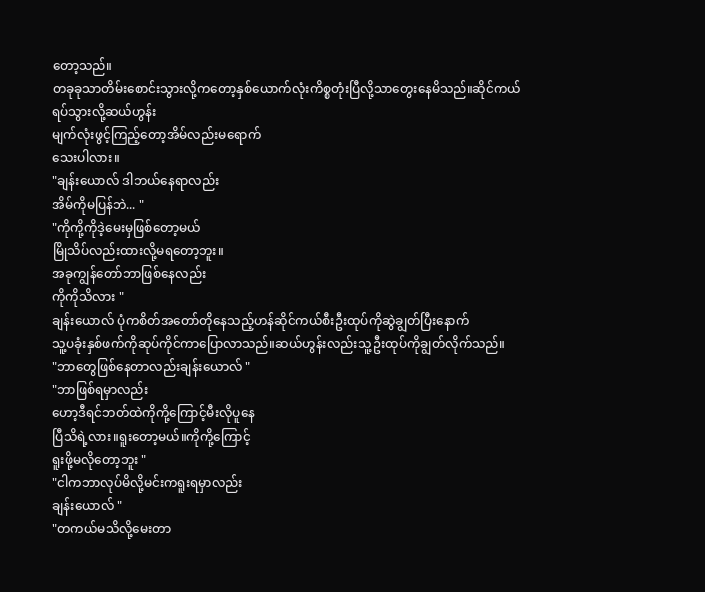တော့သည်။
တခုခုသာတိမ်းစောင်းသွားလို့ကတော့နှစ်ယောက်လုံးကိစ္စတုံးပြီလို့သာတွေးနေမိသည်။ဆိုင်ကယ်ရပ်သွားလို့ဆယ်ဟွန်း
မျက်လုံးဖွင့်ကြည့်တော့အိမ်လည်းမရောက်
သေးပါလား။
"ချန်းယောလ် ဒါဘယ်နေရာလည်း
အိမ်ကိုမပြန်ဘဲ... "
"ကိုကို့ကိုဒဲ့မေးမှဖြစ်တော့မယ်
မြိုသိပ်လည်းထားလို့မရတော့ဘူး။
အခုကျွန်တော်ဘာဖြစ်နေလည်း
ကိုကိုသိလား "
ချန်းယောလ် ပုံကစိတ်အတော်တိုနေသည့်ဟန်ဆိုင်ကယ်စီးဦးထုပ်ကိုဆွဲချွတ်ပြီးနောက်
သူ့ပခုံးနှစ်ဖက်ကိုဆုပ်ကိုင်ကာပြောလာသည်။ဆယ်ဟွန်းလည်းသူ့ဦးထုပ်ကိုချွတ်လိုက်သည်။
"ဘာတွေဖြစ်နေတာလည်းချန်းယောလ် "
"ဘာဖြစ်ရမှာလည်း
ဟော့ဒီရင်ဘတ်ထဲကိုကို့ကြောင့်မီးလိုပူနေ
ပြီသိရဲ့လား။ရူးတော့မယ်။ကိုကို့ကြောင့်
ရူးဖို့မလိုတော့ဘူး "
"ငါကဘာလုပ်မိလို့မင်းကရူးရမှာလည်း
ချန်းယောလ် "
"တကယ်မသိလို့မေးတာ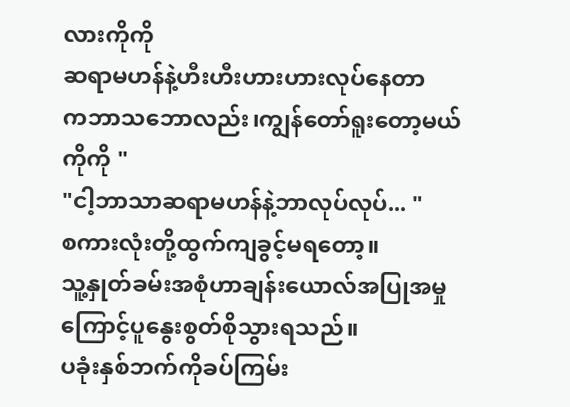လားကိုကို
ဆရာမဟန်နဲ့ဟီးဟီးဟားဟားလုပ်နေတာ
ကဘာသဘောလည်း၊ကျွန်တော်ရူးတော့မယ်
ကိုကို "
"ငါ့ဘာသာဆရာမဟန်နဲ့ဘာလုပ်လုပ်... "
စကားလုံးတို့ထွက်ကျခွင့်မရတော့။
သူ့နှုတ်ခမ်းအစုံဟာချန်းယောလ်အပြုအမှု
ကြောင့်ပူနွေးစွတ်စိုသွားရသည်။
ပခုံးနှစ်ဘက်ကိုခပ်ကြမ်း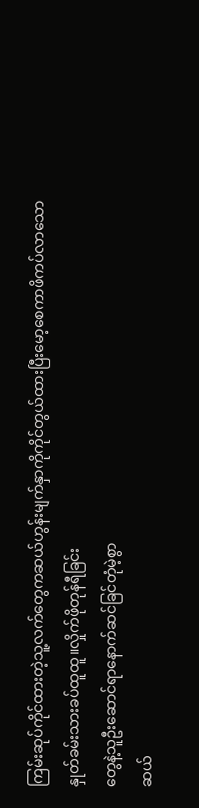ကြမ်းဆုပ်ကိုင်ထားတဲ့သူ့လက်တွေကဆယ်ဟွန်းမျက်နှာကိုကိုင်တွယ်ထားပြီးမော့စေကာဖိကပ်လာသော
နှုတ်ခမ်းသားခပ်ထူထူ။လှိုက်ဖိုတုန်ရီခြင်း
တွေနဲ့သူဦးဆောင်ရာနောက်ဆင်ခြင်တုံမဲ့စွာ
ဆယ်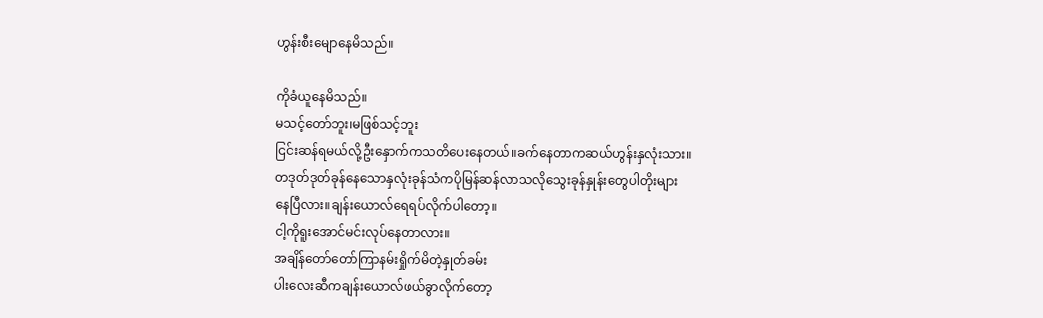ဟွန်းစီးမျောနေမိသည်။

ကိုခံယူနေမိသည်။
မသင့်တော်ဘူး၊မဖြစ်သင့်ဘူး
ငြင်းဆန်ရမယ်လို့ဦးနှောက်ကသတိပေးနေတယ်။ခက်နေတာကဆယ်ဟွန်းနှလုံးသား။
တဒုတ်ဒုတ်ခုန်နေသောနှလုံးခုန်သံကပိုမြန်ဆန်လာသလိုသွေးခုန်နှုန်းတွေပါတိုးများ
နေပြီလား။ချန်းယောလ်ရေရပ်လိုက်ပါတော့။
ငါ့ကိုရူးအောင်မင်းလုပ်နေတာလား။
အချိန်တော်တော်ကြာနမ်းရှိုက်မိတဲ့နှုတ်ခမ်း
ပါးလေးဆီကချန်းယောလ်ဖယ်ခွာလိုက်တော့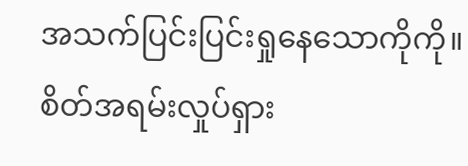အသက်ပြင်းပြင်းရှုနေသောကိုကို။စိတ်အရမ်းလှုပ်ရှား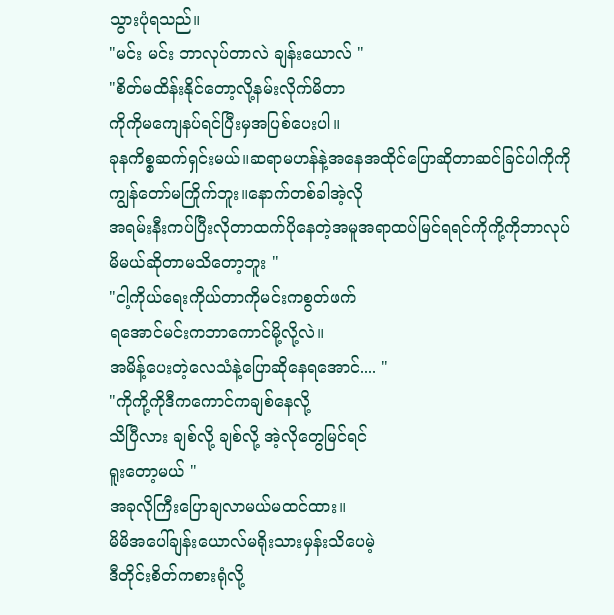သွားပုံရသည်။
"မင်း မင်း ဘာလုပ်တာလဲ ချန်းယောလ် "
"စိတ်မထိန်းနိုင်တော့လို့နမ်းလိုက်မိတာ
ကိုကိုမကျေနပ်ရင်ပြီးမှအပြစ်ပေးပါ။
ခုနကိစ္စဆက်ရှင်းမယ်။ဆရာမဟန်နဲ့အနေအထိုင်ပြောဆိုတာဆင်ခြင်ပါကိုကို
ကျွန်တော်မကြိုက်ဘူး။နောက်တစ်ခါအဲ့လို
အရမ်းနီးကပ်ပြီးလိုတာထက်ပိုနေတဲ့အမူအရာထပ်မြင်ရရင်ကိုကို့ကိုဘာလုပ်မိမယ်ဆိုတာမသိတော့ဘူး "
"ငါ့ကိုယ်ရေးကိုယ်တာကိုမင်းကစွတ်ဖက်
ရအောင်မင်းကဘာကောင်မို့လို့လဲ။
အမိန့်ပေးတဲ့လေသံနဲ့ပြောဆိုနေရအောင်.... "
"ကိုကို့ကိုဒီကကောင်ကချစ်နေလို့
သိပြီလား ချစ်လို့ ချစ်လို့ အဲ့လိုတွေမြင်ရင်
ရူးတော့မယ် "
အခုလိုကြီးပြောချလာမယ်မထင်ထား။
မိမိအပေါ်ချန်းယောလ်မရိုးသားမှန်းသိပေမဲ့
ဒီတိုင်းစိတ်ကစားရုံလို့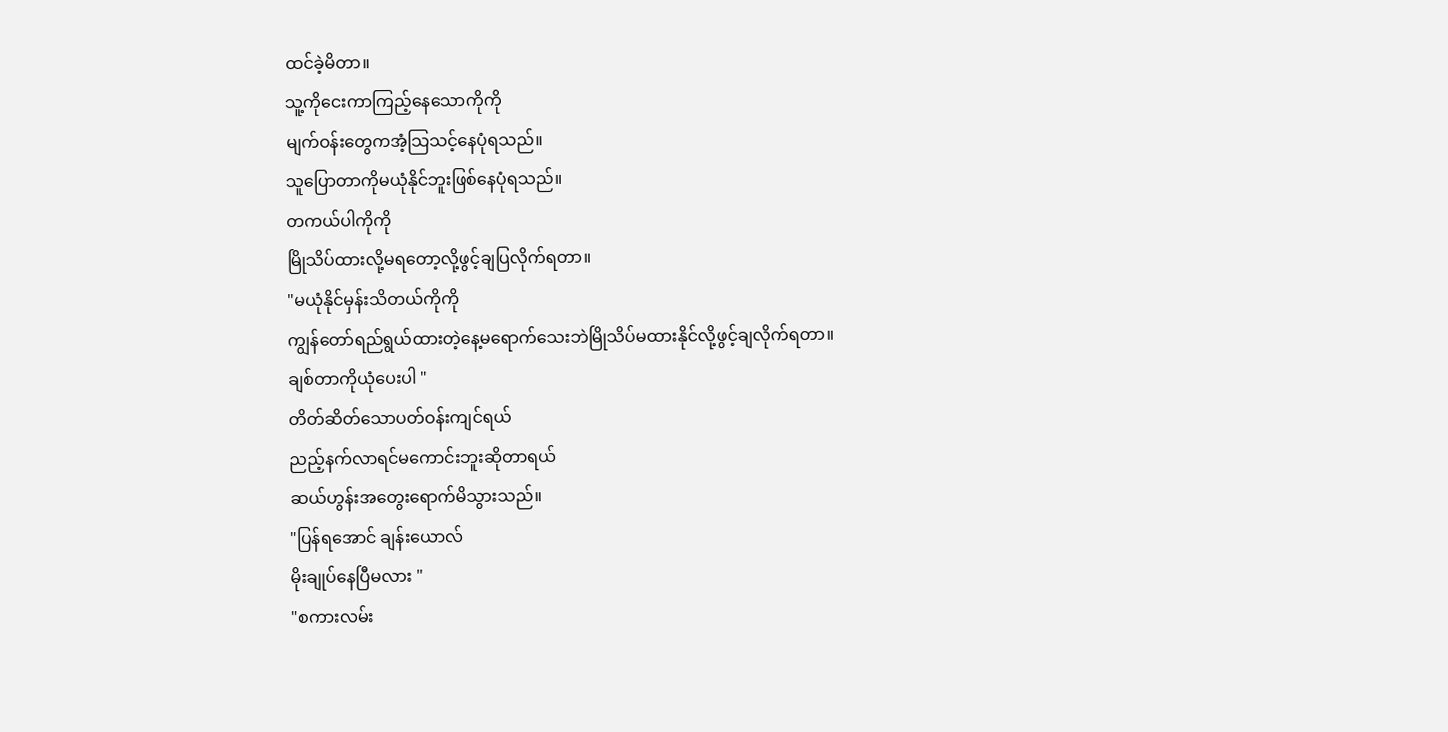ထင်ခဲ့မိတာ။
သူ့ကိုငေးကာကြည့်နေသောကိုကို
မျက်ဝန်းတွေကအံ့သြသင့်နေပုံရသည်။
သူပြောတာကိုမယုံနိုင်ဘူးဖြစ်နေပုံရသည်။
တကယ်ပါကိုကို
မြိုသိပ်ထားလို့မရတော့လို့ဖွင့်ချပြလိုက်ရတာ။
"မယုံနိုင်မှန်းသိတယ်ကိုကို
ကျွန်တော်ရည်ရွယ်ထားတဲ့နေ့မရောက်သေးဘဲမြိုသိပ်မထားနိုင်လို့ဖွင့်ချလိုက်ရတာ။
ချစ်တာကိုယုံပေးပါ "
တိတ်ဆိတ်သောပတ်ဝန်းကျင်ရယ်
ညည့်နက်လာရင်မကောင်းဘူးဆိုတာရယ်
ဆယ်ဟွန်းအတွေးရောက်မိသွားသည်။
"ပြန်ရအောင် ချန်းယောလ်
မိုးချုပ်နေပြီမလား "
"စကားလမ်း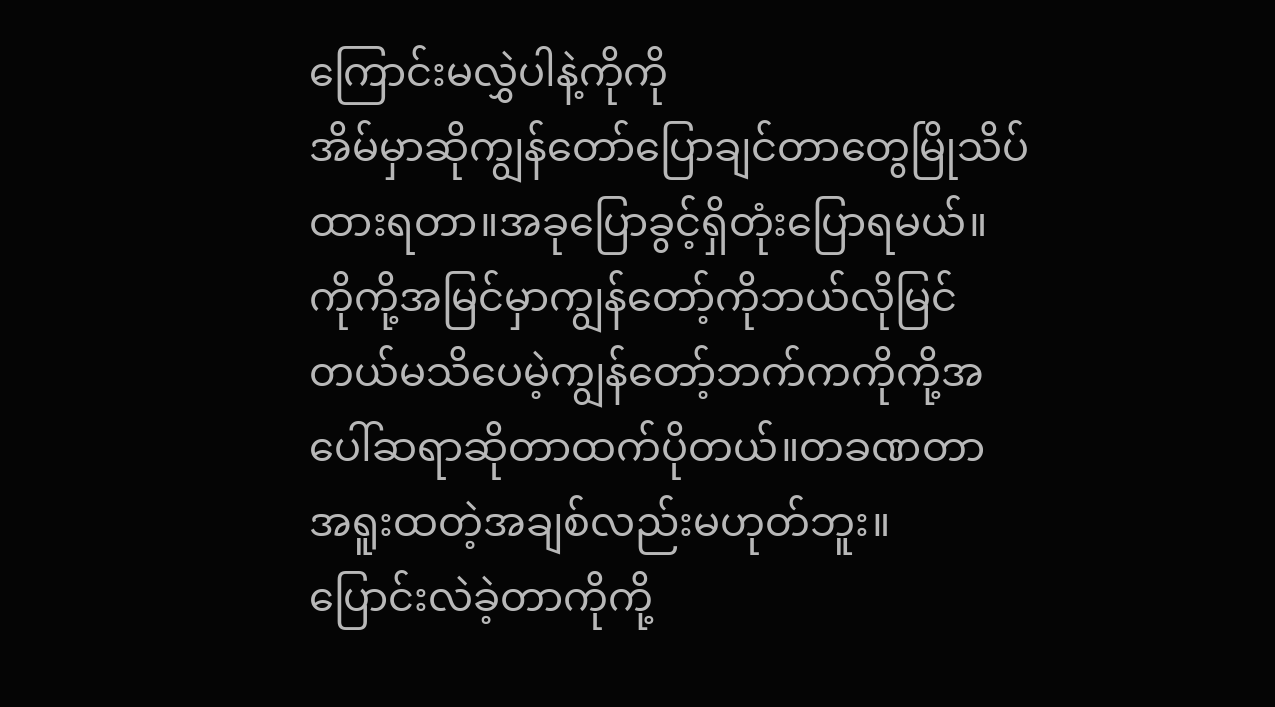ကြောင်းမလွှဲပါနဲ့ကိုကို
အိမ်မှာဆိုကျွန်တော်ပြောချင်တာတွေမြိုသိပ်
ထားရတာ။အခုပြောခွင့်ရှိတုံးပြောရမယ်။
ကိုကို့အမြင်မှာကျွန်တော့်ကိုဘယ်လိုမြင်တယ်မသိပေမဲ့ကျွန်တော့်ဘက်ကကိုကို့အပေါ်ဆရာဆိုတာထက်ပိုတယ်။တခဏတာ
အရူးထတဲ့အချစ်လည်းမဟုတ်ဘူး။
ပြောင်းလဲခဲ့တာကိုကို့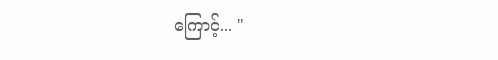ကြောင့်... "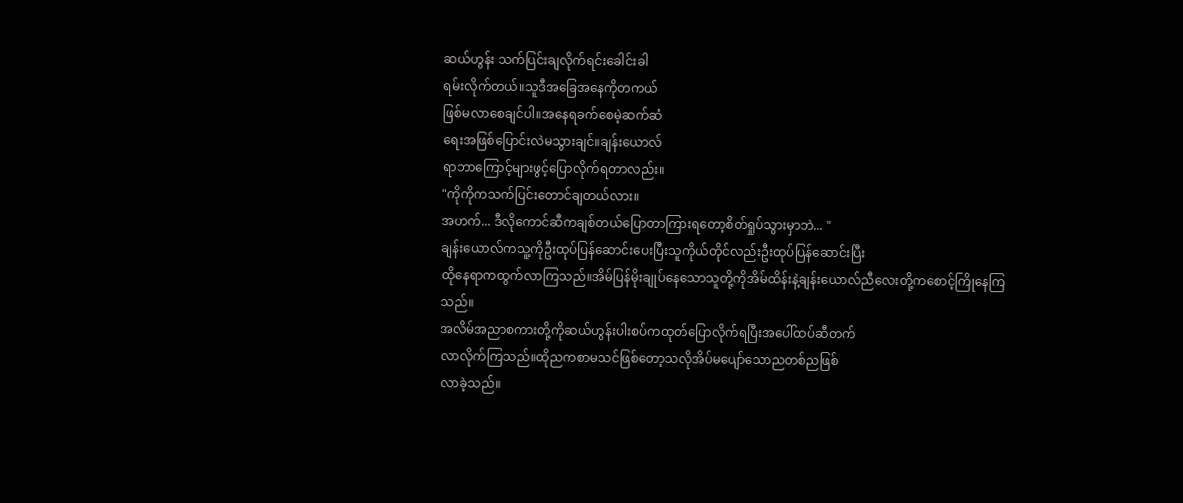ဆယ်ဟွန်း သက်ပြင်းချလိုက်ရင်းခေါင်းခါ
ရမ်းလိုက်တယ်။သူဒီအခြေအနေကိုတကယ်
ဖြစ်မလာစေချင်ပါ။အနေရခက်စေမဲ့ဆက်ဆံ
ရေးအဖြစ်ပြောင်းလဲမသွားချင်။ချန်းယောလ်
ရာဘာကြောင့်များဖွင့်ပြောလိုက်ရတာလည်း။
"ကိုကိုကသက်ပြင်းတောင်ချတယ်လား။
အဟက်... ဒီလိုကောင်ဆီကချစ်တယ်ပြောတာကြားရတော့စိတ်ရှုပ်သွားမှာဘဲ... "
ချန်းယောလ်ကသူ့ကိုဦးထုပ်ပြန်ဆောင်းပေးပြီးသူကိုယ်တိုင်လည်းဦးထုပ်ပြန်ဆောင်းပြီး
ထိုနေရာကထွက်လာကြသည်။အိမ်ပြန်မိုးချုပ်နေသောသူတို့ကိုအိမ်ထိန်းနဲ့ချန်းယောလ်ညီလေးတို့ကစောင့်ကြိုနေကြသည်။
အလိမ်အညာစကားတို့ကိုဆယ်ဟွန်းပါးစပ်ကထုတ်ပြောလိုက်ရပြီးအပေါ်ထပ်ဆီတက်
လာလိုက်ကြသည်။ထိုညကစာမသင်ဖြစ်တော့သလိုအိပ်မပျော်သောညတစ်ညဖြစ်
လာခဲ့သည်။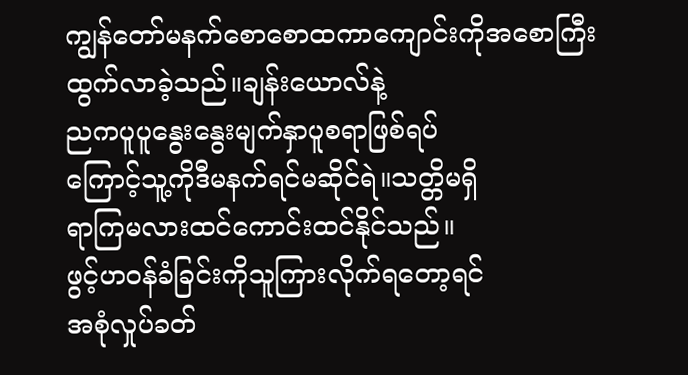ကျွန်တော်မနက်စောစောထကာကျောင်းကိုအစောကြီးထွက်လာခဲ့သည်။ချန်းယောလ်နဲ့
ညကပူပူနွေးနွေးမျက်နှာပူစရာဖြစ်ရပ်
ကြောင့်သူ့ကိုဒီမနက်ရင်မဆိုင်ရဲ။သတ္တိမရှိ
ရာကြမလားထင်ကောင်းထင်နိုင်သည်။
ဖွင့်ဟဝန်ခံခြင်းကိုသူကြားလိုက်ရတော့ရင်
အစုံလှုပ်ခတ်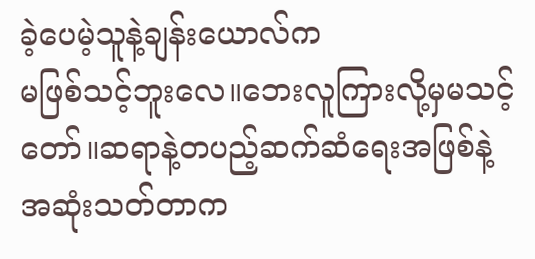ခဲ့ပေမဲ့သူနဲ့ချန်းယောလ်က
မဖြစ်သင့်ဘူးလေ။ဘေးလူကြားလို့မှမသင့်
တော်။ဆရာနဲ့တပည့်ဆက်ဆံရေးအဖြစ်နဲ့
အဆုံးသတ်တာက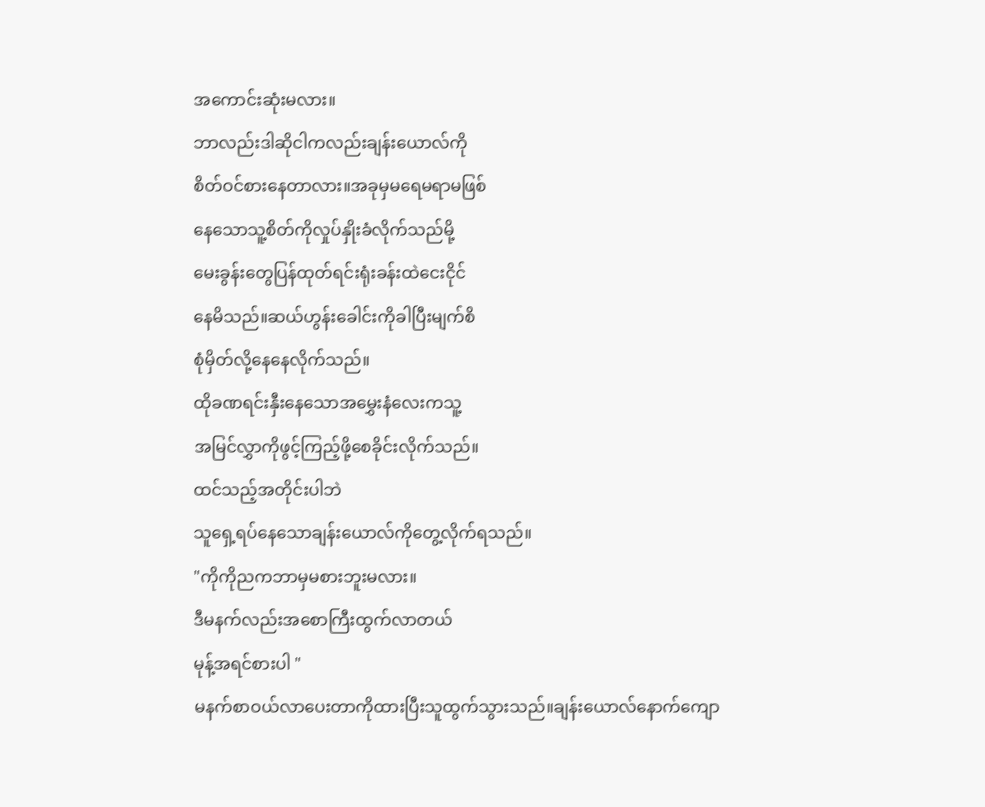အကောင်းဆုံးမလား။
ဘာလည်းဒါဆိုငါကလည်းချန်းယောလ်ကို
စိတ်ဝင်စားနေတာလား။အခုမှမရေမရာမဖြစ်
နေသောသူ့စိတ်ကိုလှုပ်နှိုးခံလိုက်သည်မို့
မေးခွန်းတွေပြန်ထုတ်ရင်းရုံးခန်းထဲငေးငိုင်
နေမိသည်။ဆယ်ဟွန်းခေါင်းကိုခါပြီးမျက်စိ
စုံမှိတ်လို့နေနေလိုက်သည်။
ထိုခဏရင်းနှီးနေသောအမွှေးနံလေးကသူ့
အမြင်လွှာကိုဖွင့်ကြည့်ဖို့စေခိုင်းလိုက်သည်။
ထင်သည့်အတိုင်းပါဘဲ
သူရှေ့ရပ်နေသောချန်းယောလ်ကိုတွေ့လိုက်ရသည်။
"ကိုကိုညကဘာမှမစားဘူးမလား။
ဒီမနက်လည်းအစောကြီးထွက်လာတယ်
မုန့်အရင်စားပါ "
မနက်စာဝယ်လာပေးတာကိုထားပြီးသူထွက်သွားသည်။ချန်းယောလ်နောက်ကျော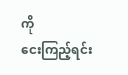ကို
ငေးကြည့်ရင်း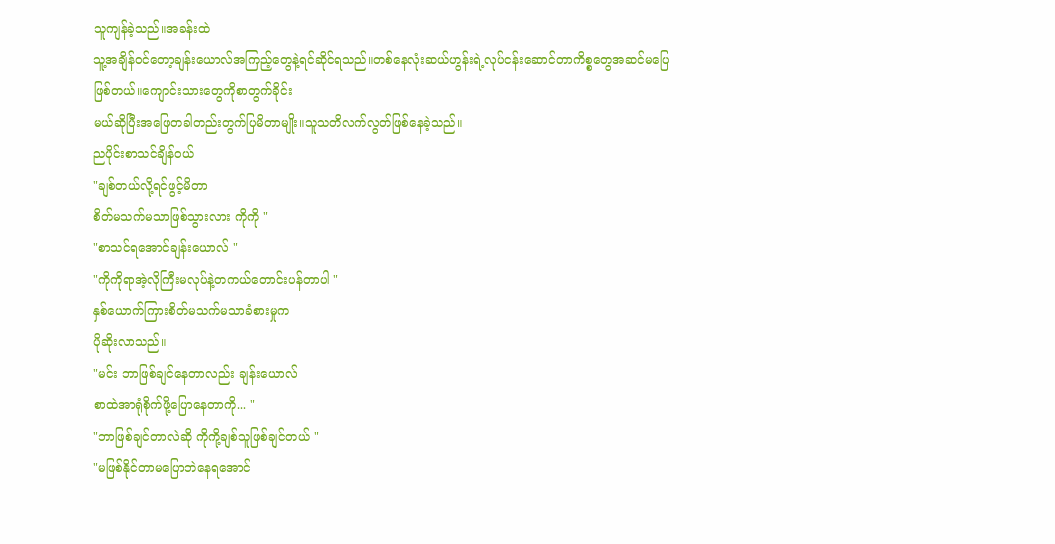သူကျန်ခဲ့သည်။အခန်းထဲ
သူ့အချိန်ဝင်တော့ချန်းယောလ်အကြည့်တွေနဲ့ရင်ဆိုင်ရသည်။တစ်နေလုံးဆယ်ဟွန်းရဲ့လုပ်ငန်းဆောင်တာကိစ္စတွေအဆင်မပြေ
ဖြစ်တယ်။ကျောင်းသားတွေကိုစာတွက်ခိုင်း
မယ်ဆိုပြီးအဖြေတခါတည်းတွက်ပြမိတာမျိုး။သူသတိလက်လွတ်ဖြစ်နေခဲ့သည်။
ညပိုင်းစာသင်ချိန်ဝယ်
"ချစ်တယ်လို့ရင်ဖွင့်မိတာ
စိတ်မသက်မသာဖြစ်သွားလား ကိုကို "
"စာသင်ရအောင်ချန်းယောလ် "
"ကိုကိုရာအဲ့လိုကြီးမလုပ်နဲ့တကယ်တောင်းပန်တာပါ "
နှစ်ယောက်ကြားစိတ်မသက်မသာခံစားမှုက
ပိုဆိုးလာသည်။
"မင်း ဘာဖြစ်ချင်နေတာလည်း ချန်းယောလ်
စာထဲအာရုံစိုက်ဖို့ပြောနေတာကို... "
"ဘာဖြစ်ချင်တာလဲဆို ကိုကို့ချစ်သူဖြစ်ချင်တယ် "
"မဖြစ်နိုင်တာမပြောဘဲနေရအောင်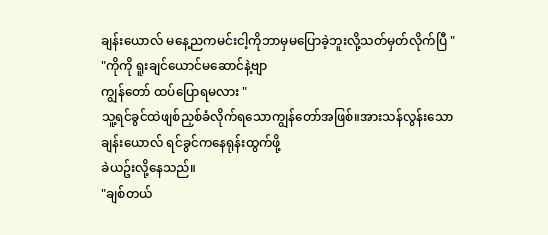ချန်းယောလ် မနေ့ညကမင်းငါ့ကိုဘာမှမပြောခဲ့ဘူးလို့သတ်မှတ်လိုက်ပြီ "
"ကိုကို ရူးချင်ယောင်မဆောင်နဲ့ဗျာ
ကျွန်တော် ထပ်ပြောရမလား "
သူ့ရင်ခွင်ထဲဖျစ်ညှစ်ခံလိုက်ရသောကျွန်တော်အဖြစ်။အားသန်လွန်းသော
ချန်းယောလ် ရင်ခွင်ကနေရုန်းထွက်ဖို့
ခဲယဥ်းလို့နေသည်။
"ချစ်တယ်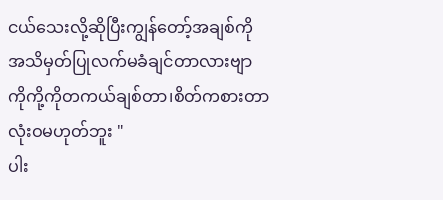ငယ်သေးလို့ဆိုပြီးကျွန်တော့်အချစ်ကို
အသိမှတ်ပြုလက်မခံချင်တာလားဗျာ
ကိုကို့ကိုတကယ်ချစ်တာ၊စိတ်ကစားတာ
လုံးဝမဟုတ်ဘူး "
ပါး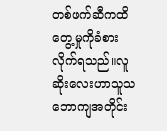တစ်ဖက်ဆီကထိတွေ့မှုကိုခံစားလိုက်ရသည်။လူဆိုးလေးဟာသူသဘောကျအတိုင်း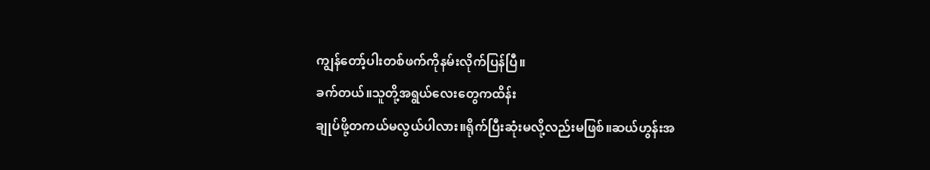ကျွန်တော့်ပါးတစ်ဖက်ကိုနမ်းလိုက်ပြန်ပြီ။
ခက်တယ်။သူတို့အရွယ်လေးတွေကထိန်း
ချုပ်ဖို့တကယ်မလွယ်ပါလား။ရိုက်ပြီးဆုံးမလို့လည်းမဖြစ်။ဆယ်ဟွန်းအ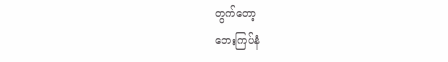တွက်တော့
ဘေးကြပ်နံ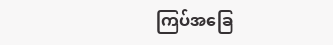ကြပ်အခြေ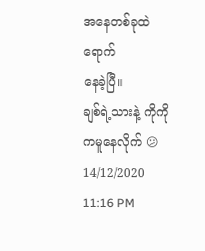အနေတစ်ခုထဲရောက်
နေခဲ့ပြီ။
ချစ်ရဲ့သားနဲ့ ကိုကိုကမူနေလိုက် 😕
14/12/2020
11:16 PM